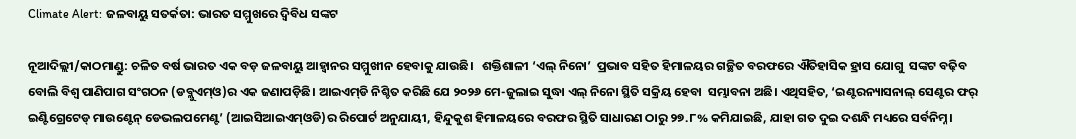Climate Alert: ଜଳବାୟୁ ସତର୍କତା: ଭାରତ ସମ୍ମୁଖରେ ଦ୍ୱିବିଧ ସଙ୍କଟ

ନୂଆଦିଲ୍ଲୀ/କାଠମାଣ୍ଡୁ: ଚଳିତ ବର୍ଷ ଭାରତ ଏକ ବଡ଼ ଜଳବାୟୁ ଆହ୍ୱାନର ସମ୍ମୁଖୀନ ହେବାକୁ ଯାଉଛି।   ଶକ୍ତିଶାଳୀ ‘ଏଲ୍ ନିନୋ’  ପ୍ରଭାବ ସହିତ ହିମାଳୟର ଗଚ୍ଛିତ ବରଫରେ ଐତିହାସିକ ହ୍ରାସ ଯୋଗୁ  ସଙ୍କଟ ବଢ଼ିବ ବୋଲି ବିଶ୍ୱ ପାଣିପାଗ ସଂଗଠନ (ଡବ୍ଲୁଏମ୍‌ଓ)ର ଏକ ଜଣାପଡ଼ିଛି। ଆଇଏମ୍‌ଡି ନିଶ୍ଚିତ କରିଛି ଯେ ୨୦୨୬ ମେ-ଜୁଲାଇ ସୁଦ୍ଧା ଏଲ୍ ନିନୋ ସ୍ଥିତି ସକ୍ରିୟ ହେବା  ସମ୍ଭାବନା ଅଛି। ଏଥିସହିତ, ‘ଇଣ୍ଟରନ୍ୟାସନାଲ୍ ସେଣ୍ଟର ଫର୍‌ ଇଣ୍ଟିଗ୍ରେଟେଡ୍ ମାଉଣ୍ଟେନ୍ ଡେଭଲପମେଣ୍ଟ’ (ଆଇସିଆଇଏମ୍‌ଓଡି)ର ରିପୋର୍ଟ ଅନୁଯାୟୀ, ହିନ୍ଦୁକୁଶ ହିମାଳୟରେ ବରଫର ସ୍ଥିତି ସାଧାରଣ ଠାରୁ ୨୭.୮% କମିଯାଇଛି, ଯାହା ଗତ ଦୁଇ ଦଶନ୍ଧି ମଧ୍ୟରେ ସର୍ବନିମ୍ନ।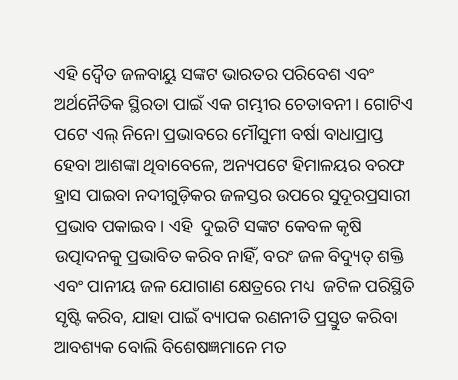ଏହି ଦ୍ୱୈତ ଜଳବାୟୁ ସଙ୍କଟ ଭାରତର ପରିବେଶ ଏବଂ ଅର୍ଥନୈତିକ ସ୍ଥିରତା ପାଇଁ ଏକ ଗମ୍ଭୀର ଚେତାବନୀ। ଗୋଟିଏ ପଟେ ଏଲ୍ ନିନୋ ପ୍ରଭାବରେ ମୌସୁମୀ ବର୍ଷା ବାଧାପ୍ରାପ୍ତ ହେବା ଆଶଙ୍କା ଥିବାବେଳେ, ଅନ୍ୟପଟେ ହିମାଳୟର ବରଫ ହ୍ରାସ ପାଇବା ନଦୀଗୁଡ଼ିକର ଜଳସ୍ତର ଉପରେ ସୁଦୂରପ୍ରସାରୀ ପ୍ରଭାବ ପକାଇବ। ଏହି  ଦୁଇଟି ସଙ୍କଟ କେବଳ କୃଷି ଉତ୍ପାଦନକୁ ପ୍ରଭାବିତ କରିବ ନାହିଁ, ବରଂ ଜଳ ବିଦ୍ୟୁତ୍ ଶକ୍ତି ଏବଂ ପାନୀୟ ଜଳ ଯୋଗାଣ କ୍ଷେତ୍ରରେ ମଧ୍ୟ  ଜଟିଳ ପରିସ୍ଥିତି ସୃଷ୍ଟି କରିବ, ଯାହା ପାଇଁ ବ୍ୟାପକ ରଣନୀତି ପ୍ରସ୍ତୁତ କରିବା ଆବଶ୍ୟକ ବୋଲି ବିଶେଷଜ୍ଞମାନେ ମତ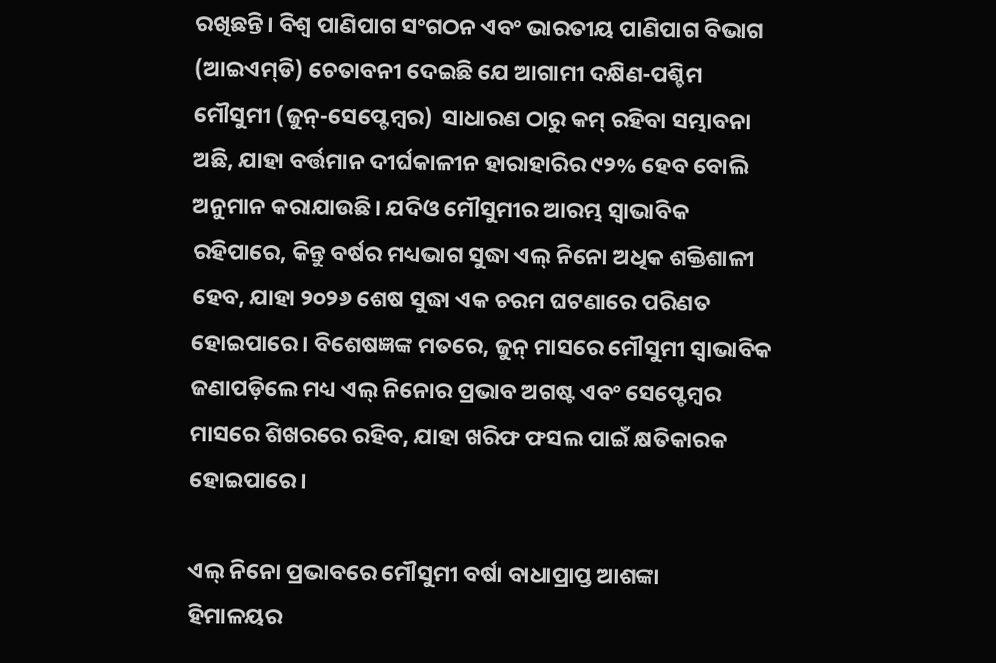ରଖିଛନ୍ତି। ବିଶ୍ବ ପାଣିପାଗ ସଂଗଠନ ଏବଂ ଭାରତୀୟ ପାଣିପାଗ ବିଭାଗ (ଆଇଏମ୍‌ଡି) ଚେତାବନୀ ଦେଇଛି ଯେ ଆଗାମୀ ଦକ୍ଷିଣ-ପଶ୍ଚିମ ମୌସୁମୀ (ଜୁନ୍-ସେପ୍ଟେମ୍ବର)  ସାଧାରଣ ଠାରୁ କମ୍ ରହିବା ସମ୍ଭାବନା ଅଛି, ଯାହା ବର୍ତ୍ତମାନ ଦୀର୍ଘକାଳୀନ ହାରାହାରିର ୯୨% ହେବ ବୋଲି ଅନୁମାନ କରାଯାଉଛି। ଯଦିଓ ମୌସୁମୀର ଆରମ୍ଭ ସ୍ୱାଭାବିକ ରହିପାରେ, କିନ୍ତୁ ବର୍ଷର ମଧ୍ୟଭାଗ ସୁଦ୍ଧା ଏଲ୍ ନିନୋ ଅଧିକ ଶକ୍ତିଶାଳୀ ହେବ, ଯାହା ୨୦୨୬ ଶେଷ ସୁଦ୍ଧା ଏକ ଚରମ ଘଟଣାରେ ପରିଣତ ହୋଇପାରେ। ବିଶେଷଜ୍ଞଙ୍କ ମତରେ, ଜୁନ୍ ମାସରେ ମୌସୁମୀ ସ୍ୱାଭାବିକ ଜଣାପଡ଼ିଲେ ମଧ୍ୟ ଏଲ୍ ନିନୋର ପ୍ରଭାବ ଅଗଷ୍ଟ ଏବଂ ସେପ୍ଟେମ୍ବର ମାସରେ ଶିଖରରେ ରହିବ, ଯାହା ଖରିଫ ଫସଲ ପାଇଁ କ୍ଷତିକାରକ ହୋଇପାରେ।

ଏଲ୍‌ ନିନୋ ପ୍ରଭାବରେ ମୌସୁମୀ ବ‌ର୍ଷା ବାଧାପ୍ରାପ୍ତ ଆଶଙ୍କା
ହିମାଳୟର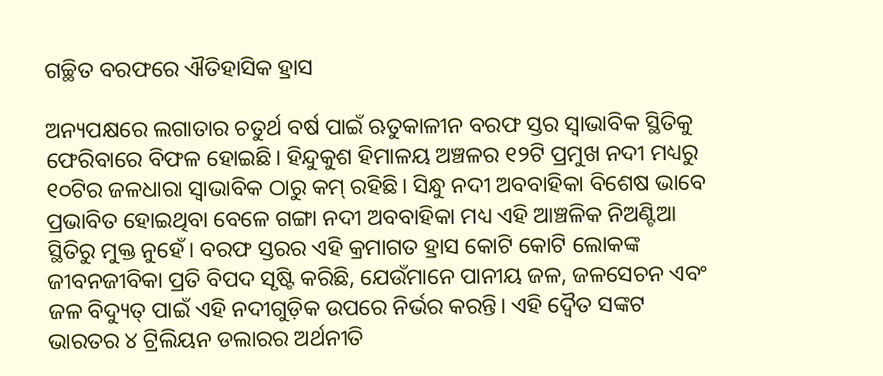ଗଚ୍ଛିତ ବରଫରେ ଐତିହାସିକ ହ୍ରାସ

ଅନ୍ୟପକ୍ଷରେ ଲଗାତାର ଚତୁର୍ଥ ବର୍ଷ ପାଇଁ ଋତୁକାଳୀନ ବରଫ ସ୍ତର ସ୍ୱାଭାବିକ ସ୍ଥିତିକୁ ଫେରିବାରେ ବିଫଳ ହୋଇଛି। ହିନ୍ଦୁକୁଶ ହିମାଳୟ ଅଞ୍ଚଳର ୧୨ଟି ପ୍ରମୁଖ ନଦୀ ମଧ୍ୟରୁ ୧୦ଟିର ଜଳଧାରା ସ୍ବାଭାବିକ ଠାରୁ କମ୍ ରହିଛି। ସିନ୍ଧୁ ନଦୀ ଅବବାହିକା ବିଶେଷ ଭାବେ ପ୍ରଭାବିତ ହୋଇଥିବା ବେଳେ ଗଙ୍ଗା ନଦୀ ଅବବାହିକା ମଧ୍ୟ ଏହି ଆଞ୍ଚଳିକ ନିଅଣ୍ଟିଆ ସ୍ଥିତିରୁ ମୁକ୍ତ ନୁହେଁ। ବରଫ ସ୍ତରର ଏହି କ୍ରମାଗତ ହ୍ରାସ କୋଟି କୋଟି ଲୋକଙ୍କ ଜୀବନଜୀବିକା ପ୍ରତି ବିପଦ ସୃଷ୍ଟି କରିଛି, ଯେଉଁମାନେ ପାନୀୟ ଜଳ, ଜଳସେଚନ ଏବଂ ଜଳ ବିଦ୍ୟୁତ୍ ପାଇଁ ଏହି ନଦୀଗୁଡ଼ିକ ଉପରେ ନିର୍ଭର କରନ୍ତି। ଏହି ଦ୍ୱୈତ ସଙ୍କଟ ଭାରତର ୪ ଟ୍ରିଲିୟନ ଡଲାରର ଅର୍ଥନୀତି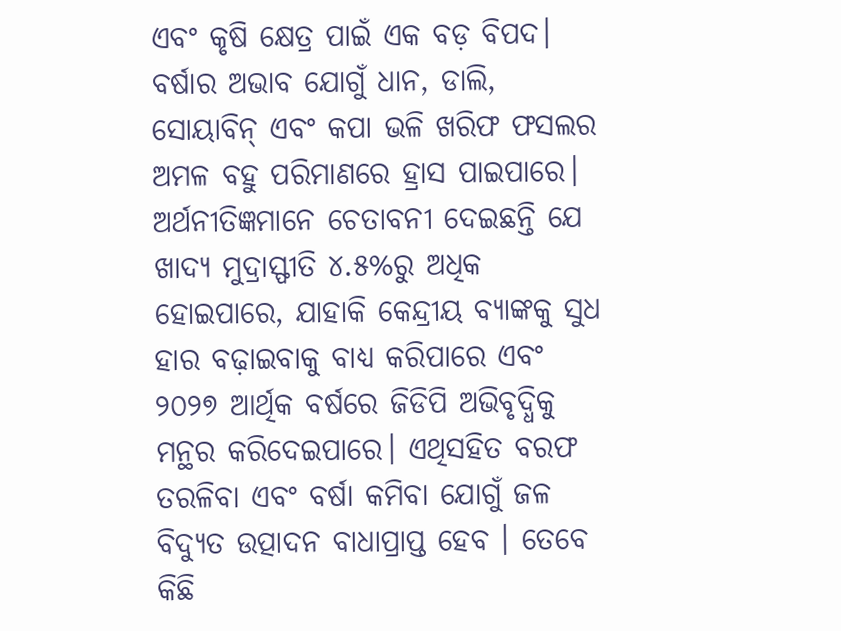ଏବଂ କୃଷି କ୍ଷେତ୍ର ପାଇଁ ଏକ ବଡ଼ ବିପଦ। ବର୍ଷାର ଅଭାବ ଯୋଗୁଁ ଧାନ, ଡାଲି, ସୋୟାବିନ୍ ଏବଂ କପା ଭଳି ଖରିଫ ଫସଲର ଅମଳ ବହୁ ପରିମାଣରେ ହ୍ରାସ ପାଇପାରେ। ଅର୍ଥନୀତିଜ୍ଞମାନେ ଚେତାବନୀ ଦେଇଛନ୍ତି ଯେ ଖାଦ୍ୟ ମୁଦ୍ରାସ୍ଫୀତି ୪.୫%ରୁ ଅଧିକ ହୋଇପାରେ, ଯାହାକି କେନ୍ଦ୍ରୀୟ ବ୍ୟାଙ୍କକୁ ସୁଧ ହାର ବଢ଼ାଇବାକୁ ବାଧ୍ୟ କରିପାରେ ଏବଂ ୨୦୨୭ ଆର୍ଥିକ ବର୍ଷରେ ଜିଡିପି ଅଭିବୃଦ୍ଧିକୁ ମନ୍ଥର କରିଦେଇପାରେ। ଏଥିସହିତ ବରଫ ତରଳିବା ଏବଂ ବର୍ଷା କମିବା ଯୋଗୁଁ ଜଳ ବିଦ୍ୟୁତ ଉତ୍ପାଦନ ବାଧାପ୍ରାପ୍ତ ହେବ । ତେବେ କିଛି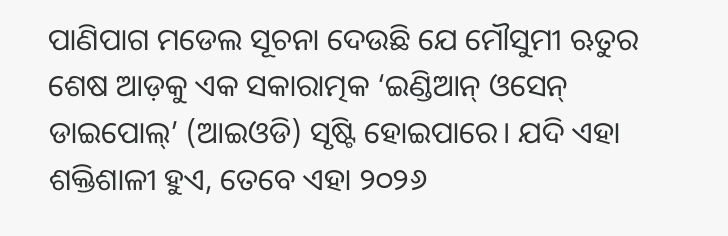ପାଣିପାଗ ମଡେଲ ସୂଚନା ଦେଉଛି ଯେ ମୌସୁମୀ ଋତୁର ଶେଷ ଆଡ଼କୁ ଏକ ସକାରାତ୍ମକ ‘ଇଣ୍ଡିଆନ୍ ଓସେନ୍ ଡାଇପୋଲ୍’ (ଆଇଓଡି) ସୃଷ୍ଟି ହୋଇପାରେ। ଯଦି ଏହା ଶକ୍ତିଶାଳୀ ହୁଏ, ତେବେ ଏହା ୨୦୨୬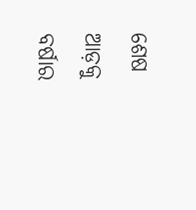ଶେଷ ଆଡ଼କୁ ବର୍ଷାର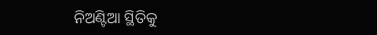ନିଅଣ୍ଟିଆ ସ୍ଥିତିକୁ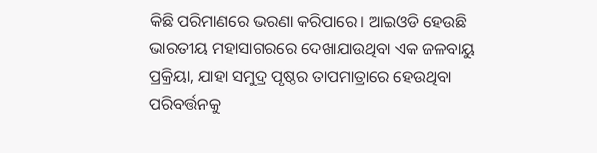କିଛି ପରିମାଣରେ ଭରଣା କରିପାରେ। ଆଇଓଡି ହେଉଛି ଭାରତୀୟ ମହାସାଗରରେ ଦେଖାଯାଉଥିବା ଏକ ଜଳବାୟୁ ପ୍ରକ୍ରିୟା, ଯାହା ସମୁଦ୍ର ପୃଷ୍ଠର ତାପମାତ୍ରାରେ ହେଉଥିବା ପରିବର୍ତ୍ତନକୁ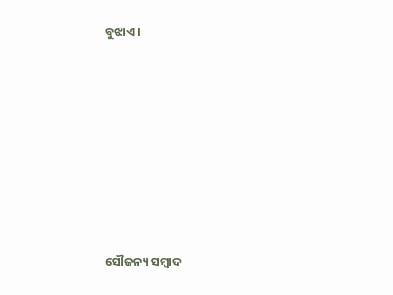ବୁଝାଏ।







ସୌଜନ୍ୟ ସମ୍ବାଦ